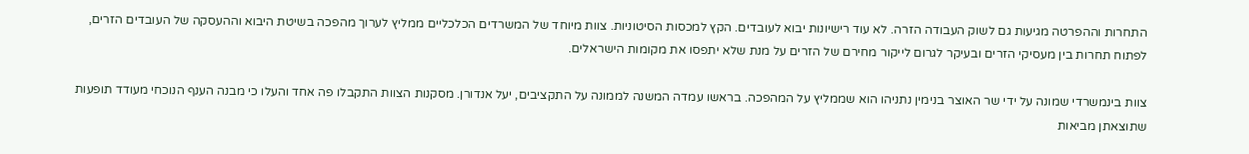התחרות וההפרטה מגיעות גם לשוק העבודה הזרה. לא עוד רישיונות יבוא לעובדים. הקץ למכסות הסיטוניות. צוות מיוחד של המשרדים הכלכליים ממליץ לערוך מהפכה בשיטת היבוא וההעסקה של העובדים הזרים, לפתוח תחרות בין מעסיקי הזרים ובעיקר לגרום לייקור מחירם של הזרים על מנת שלא יתפסו את מקומות הישראלים.

צוות בינמשרדי שמונה על ידי שר האוצר בנימין נתניהו הוא שממליץ על המהפכה. בראשו עמדה המשנה לממונה על התקציבים, יעל אנדורן. מסקנות הצוות התקבלו פה אחד והעלו כי מבנה הענף הנוכחי מעודד תופעות שתוצאתן מביאות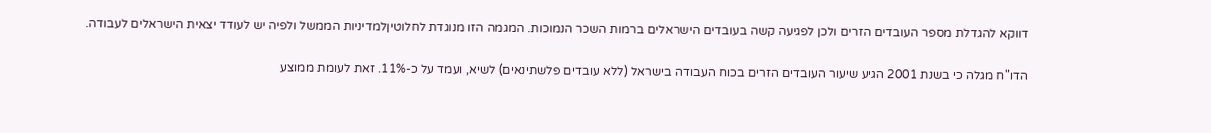דווקא להגדלת מספר העובדים הזרים ולכן לפגיעה קשה בעובדים הישראלים ברמות השכר הנמוכות. המגמה הזו מנוגדת לחלוטיןלמדיניות הממשל ולפיה יש לעודד יצאית הישראלים לעבודה.

הדו"ח מגלה כי בשנת 2001 הגיע שיעור העובדים הזרים בכוח העבודה בישראל (ללא עובדים פלשתינאים) לשיא, ועמד על כ-11%. זאת לעומת ממוצע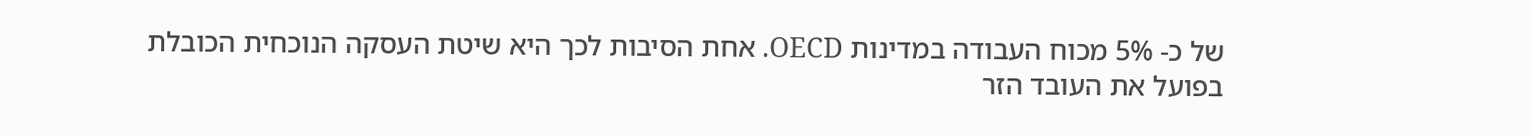של כ- 5% מכוח העבודה במדינות OECD. אחת הסיבות לכך היא שיטת העסקה הנוכחית הכובלת בפועל את העובד הזר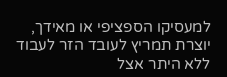למעסיקו הספציפי או מאידך, יוצרת תמריץ לעובד הזר לעבוד ללא היתר אצל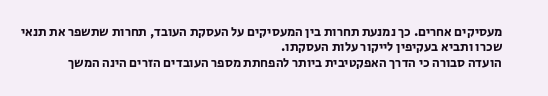מעסיקים אחרים. כך נמנעת תחרות בין המעסיקים על העסקת העובד, תחרות שתשפר את תנאי שכרו ותביא בעקיפין לייקור עלות העסקתו.
הועדה סבורה כי הדרך האפקטיבית ביותר להפחתת מספר העובדים הזרים הינה המשך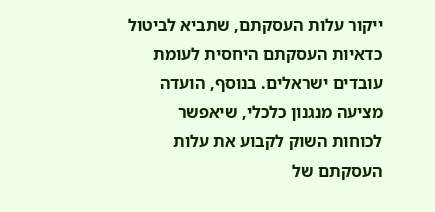ייקור עלות העסקתם, שתביא לביטול כדאיות העסקתם היחסית לעומת עובדים ישראלים. בנוסף, הועדה מציעה מנגנון כלכלי, שיאפשר לכוחות השוק לקבוע את עלות העסקתם של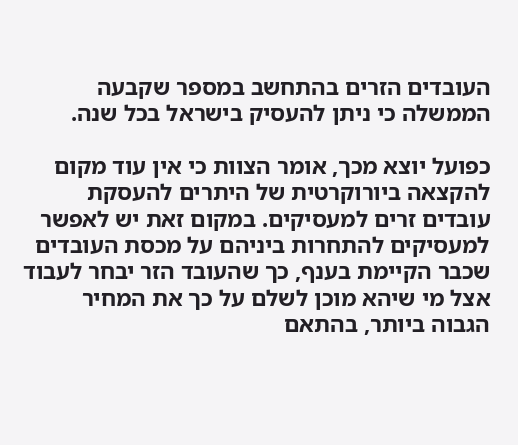העובדים הזרים בהתחשב במספר שקבעה הממשלה כי ניתן להעסיק בישראל בכל שנה.

כפועל יוצא מכך, אומר הצוות כי אין עוד מקום להקצאה ביורוקרטית של היתרים להעסקת עובדים זרים למעסיקים. במקום זאת יש לאפשר למעסיקים להתחרות ביניהם על מכסת העובדים שכבר הקיימת בענף, כך שהעובד הזר יבחר לעבוד אצל מי שיהא מוכן לשלם על כך את המחיר הגבוה ביותר, בהתאם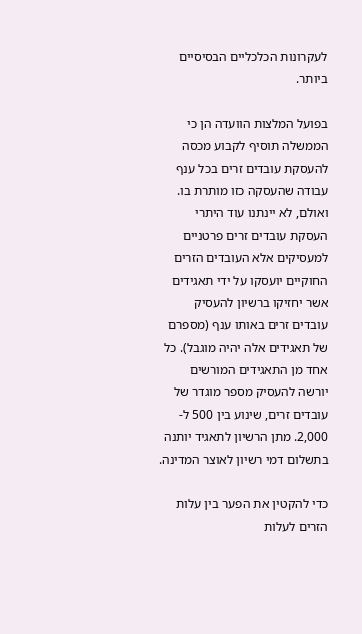לעקרונות הכלכליים הבסיסיים ביותר.

בפועל המלצות הוועדה הן כי הממשלה תוסיף לקבוע מכסה להעסקת עובדים זרים בכל ענף עבודה שהעסקה כזו מותרת בו. ואולם, לא יינתנו עוד היתרי העסקת עובדים זרים פרטניים למעסיקים אלא העובדים הזרים החוקיים יועסקו על ידי תאגידים אשר יחזיקו ברשיון להעסיק עובדים זרים באותו ענף (מספרם של תאגידים אלה יהיה מוגבל). כל אחד מן התאגידים המורשים יורשה להעסיק מספר מוגדר של עובדים זרים, שינוע בין 500 ל- 2,000. מתן הרשיון לתאגיד יותנה בתשלום דמי רשיון לאוצר המדינה.

כדי להקטין את הפער בין עלות הזרים לעלות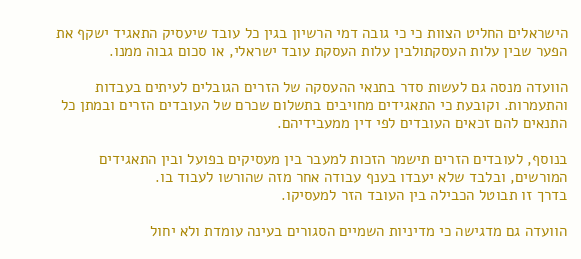הישראלים החליט הצוות כי כי גובה דמי הרשיון בגין כל עובד שיעסיק התאגיד ישקף את הפער שבין עלות העסקתולבין עלות העסקת עובד ישראלי, או סכום גבוה ממנו.

הוועדה מנסה גם לעשות סדר בתנאי ההעסקה של הזרים הגובלים לעיתים בעבדות והתעמרות. וקובעת כי התאגידים מחויבים בתשלום שכרם של העובדים הזרים ובמתן כל התנאים להם זכאים העובדים לפי דין ממעבידיהם.

בנוסף, לעובדים הזרים תישמר הזכות למעבר בין מעסיקים בפועל ובין התאגידים המורשים, ובלבד שלא יעבדו בענף עבודה אחר מזה שהורשו לעבוד בו.
בדרך זו תבוטל הכבילה בין העובד הזר למעסיקו.

הוועדה גם מדגישה כי מדיניות השמיים הסגורים בעינה עומדת ולא יחול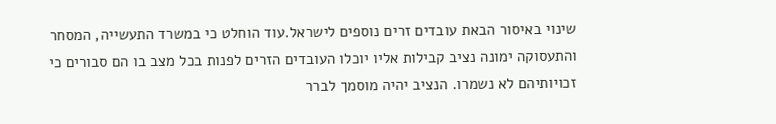שינוי באיסור הבאת עובדים זרים נוספים לישראל.עוד הוחלט כי במשרד התעשייה, המסחר והתעסוקה ימונה נציב קבילות אליו יוכלו העובדים הזרים לפנות בכל מצב בו הם סבורים כי זכויותיהם לא נשמרו. הנציב יהיה מוסמך לברר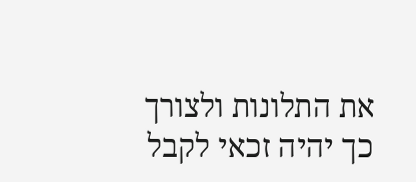את התלונות ולצורך כך יהיה זכאי לקבל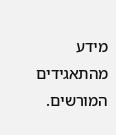מידע מהתאגידים המורשים.